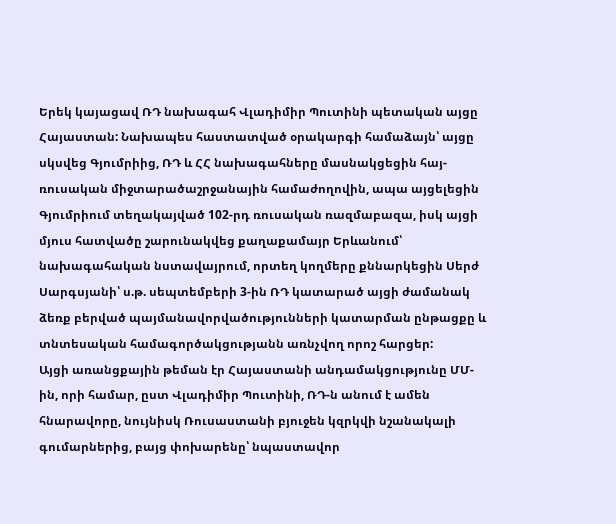Երեկ կայացավ ՌԴ նախագահ Վլադիմիր Պուտինի պետական այցը Հայաստան: Նախապես հաստատված օրակարգի համաձայն՝ այցը սկսվեց Գյումրիից, ՌԴ և ՀՀ նախագահները մասնակցեցին հայ-ռուսական միջտարածաշրջանային համաժողովին, ապա այցելեցին Գյումրիում տեղակայված 102-րդ ռուսական ռազմաբազա, իսկ այցի մյուս հատվածը շարունակվեց քաղաքամայր Երևանում՝ նախագահական նստավայրում, որտեղ կողմերը քննարկեցին Սերժ Սարգսյանի՝ ս.թ. սեպտեմբերի 3-ին ՌԴ կատարած այցի ժամանակ ձեռք բերված պայմանավորվածությունների կատարման ընթացքը և տնտեսական համագործակցությանն առնչվող որոշ հարցեր:
Այցի առանցքային թեման էր Հայաստանի անդամակցությունը ՄՄ-ին, որի համար, ըստ Վլադիմիր Պուտինի, ՌԴ-ն անում է ամեն հնարավորը, նույնիսկ Ռուսաստանի բյուջեն կզրկվի նշանակալի գումարներից, բայց փոխարենը՝ նպաստավոր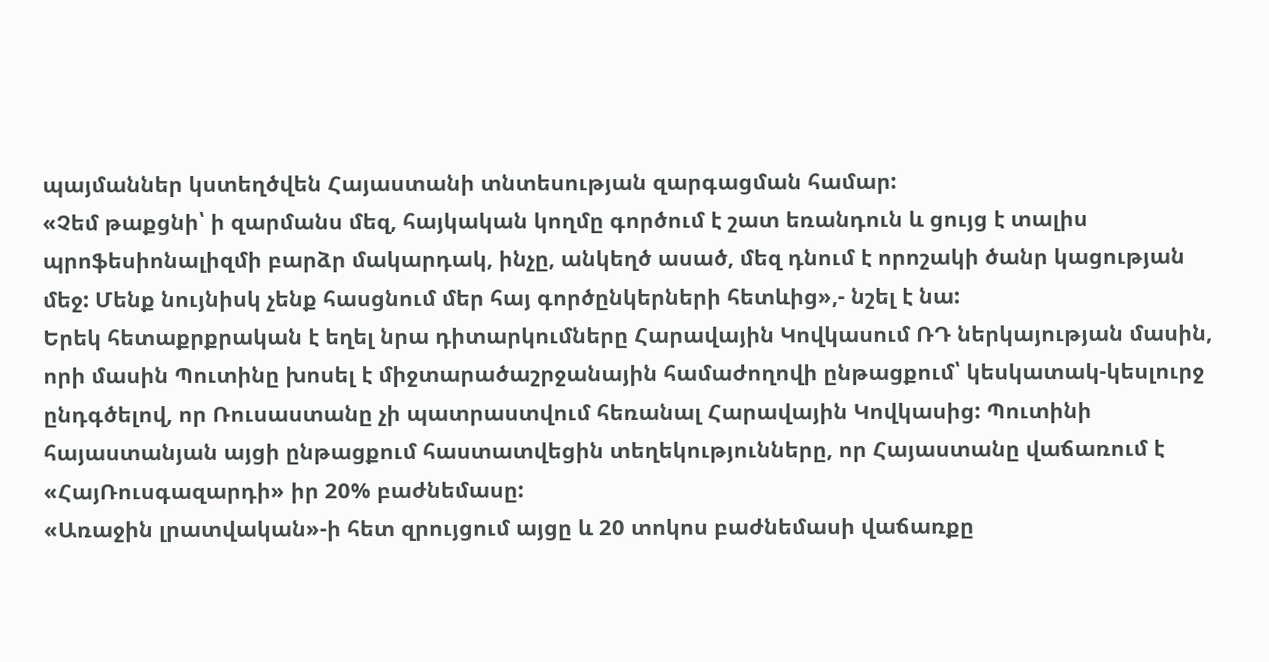պայմաններ կստեղծվեն Հայաստանի տնտեսության զարգացման համար:
«Չեմ թաքցնի՝ ի զարմանս մեզ, հայկական կողմը գործում է շատ եռանդուն և ցույց է տալիս պրոֆեսիոնալիզմի բարձր մակարդակ, ինչը, անկեղծ ասած, մեզ դնում է որոշակի ծանր կացության մեջ: Մենք նույնիսկ չենք հասցնում մեր հայ գործընկերների հետևից»,- նշել է նա:
Երեկ հետաքրքրական է եղել նրա դիտարկումները Հարավային Կովկասում ՌԴ ներկայության մասին, որի մասին Պուտինը խոսել է միջտարածաշրջանային համաժողովի ընթացքում՝ կեսկատակ-կեսլուրջ ընդգծելով, որ Ռուսաստանը չի պատրաստվում հեռանալ Հարավային Կովկասից: Պուտինի հայաստանյան այցի ընթացքում հաստատվեցին տեղեկությունները, որ Հայաստանը վաճառում է «ՀայՌուսգազարդի» իր 20% բաժնեմասը:
«Առաջին լրատվական»-ի հետ զրույցում այցը և 20 տոկոս բաժնեմասի վաճառքը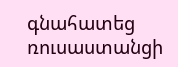գնահատեց ռուսաստանցի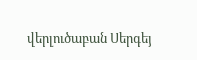վերլուծաբան Սերգեյ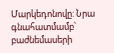Մարկեդոնովը: Նրա գնահատմամբ՝ բաժնեմասերի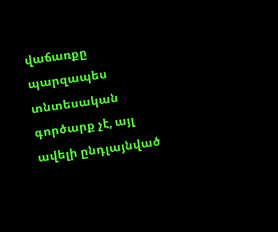վաճառքը պարզապես տնտեսական գործարք չէ, այլ ավելի ընդլայնված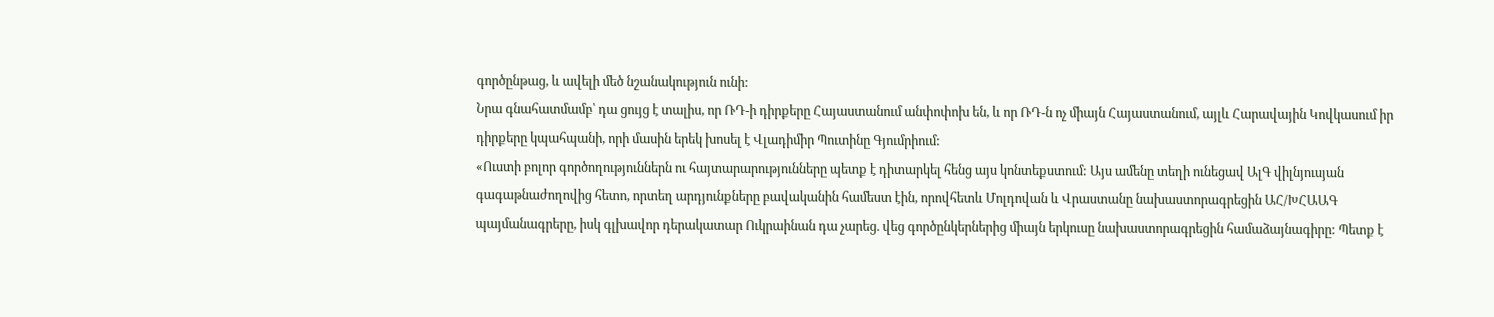գործընթաց, և ավելի մեծ նշանակություն ունի:
Նրա գնահատմամբ՝ դա ցույց է տալիս, որ ՌԴ-ի դիրքերը Հայաստանում անփոփոխ են, և որ ՌԴ-ն ոչ միայն Հայաստանում, այլև Հարավային Կովկասում իր դիրքերը կպահպանի, որի մասին երեկ խոսել է Վլադիմիր Պուտինը Գյումրիում:
«Ուստի բոլոր գործողություններն ու հայտարարությունները պետք է դիտարկել հենց այս կոնտեքստում: Այս ամենը տեղի ունեցավ ԱլԳ վիլնյուսյան գագաթնաժողովից հետո, որտեղ արդյունքները բավականին համեստ էին, որովհետև Մոլդովան և Վրաստանը նախաստորագրեցին ԱՀ/ԽՀԱԱԳ պայմանագրերը, իսկ գլխավոր դերակատար Ուկրաինան դա չարեց. վեց գործընկերներից միայն երկուսը նախաստորագրեցին համաձայնագիրը: Պետք է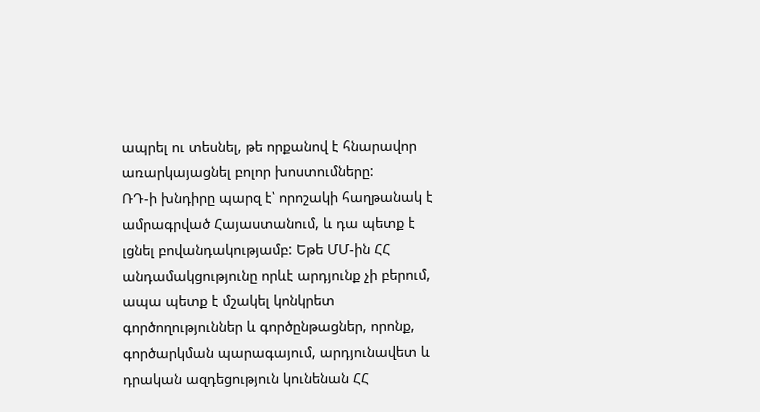ապրել ու տեսնել, թե որքանով է հնարավոր առարկայացնել բոլոր խոստումները:
ՌԴ-ի խնդիրը պարզ է՝ որոշակի հաղթանակ է ամրագրված Հայաստանում, և դա պետք է լցնել բովանդակությամբ: Եթե ՄՄ-ին ՀՀ անդամակցությունը որևէ արդյունք չի բերում, ապա պետք է մշակել կոնկրետ գործողություններ և գործընթացներ, որոնք, գործարկման պարագայում, արդյունավետ և դրական ազդեցություն կունենան ՀՀ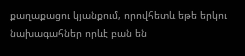քաղաքացու կյանքում, որովհետև եթե երկու նախագահներ որևէ բան են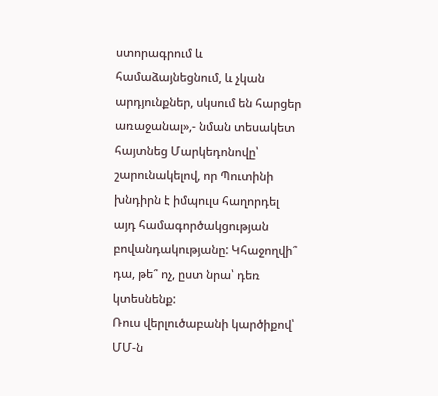ստորագրում և համաձայնեցնում, և չկան արդյունքներ, սկսում են հարցեր առաջանալ»,- նման տեսակետ հայտնեց Մարկեդոնովը՝ շարունակելով, որ Պուտինի խնդիրն է իմպուլս հաղորդել այդ համագործակցության բովանդակությանը: Կհաջողվի՞ դա, թե՞ ոչ, ըստ նրա՝ դեռ կտեսնենք:
Ռուս վերլուծաբանի կարծիքով՝ ՄՄ-ն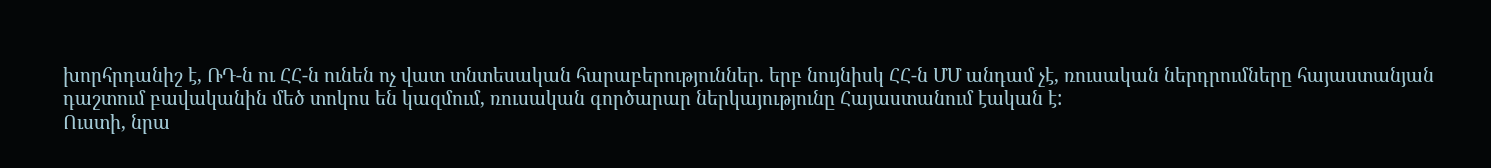խորհրդանիշ է, ՌԴ-ն ու ՀՀ-ն ունեն ոչ վատ տնտեսական հարաբերություններ. երբ նույնիսկ ՀՀ-ն ՄՄ անդամ չէ, ռուսական ներդրումները հայաստանյան դաշտում բավականին մեծ տոկոս են կազմում, ռուսական գործարար ներկայությունը Հայաստանում էական է:
Ուստի, նրա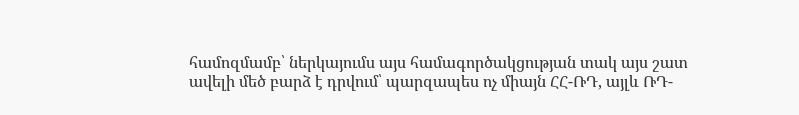համոզմամբ՝ ներկայումս այս համագործակցության տակ այս շատ ավելի մեծ բարձ է դրվում՝ պարզապես ոչ միայն ՀՀ-ՌԴ, այլև ՌԴ-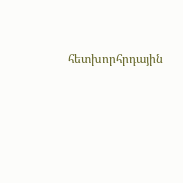հետխորհրդային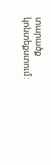տարածք կոնտեքստում: